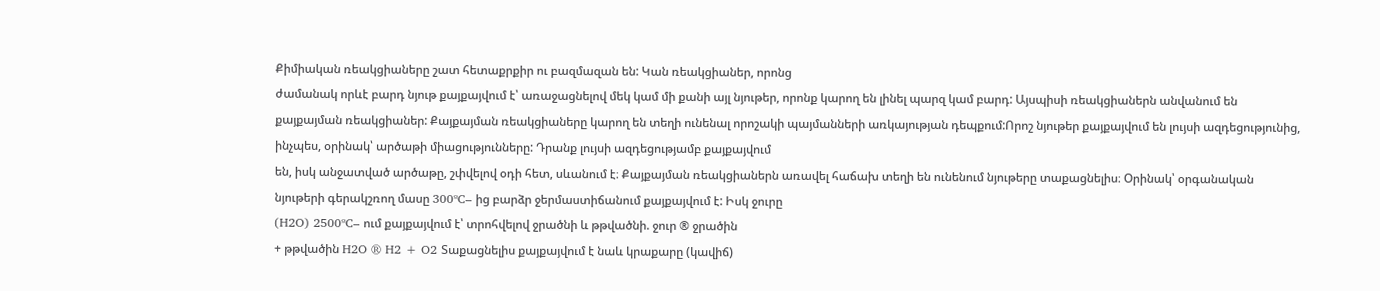Քիմիական ռեակցիաները շատ հետաքրքիր ու բազմազան են: Կան ռեակցիաներ, որոնց
ժամանակ որևէ բարդ նյութ քայքայվում է՝ առաջացնելով մեկ կամ մի քանի այլ նյութեր, որոնք կարող են լինել պարզ կամ բարդ: Այսպիսի ռեակցիաներն անվանում են քայքայման ռեակցիաներ: Քայքայման ռեակցիաները կարող են տեղի ունենալ որոշակի պայմանների առկայության դեպքում:Որոշ նյութեր քայքայվում են լույսի ազդեցությունից,
ինչպես, օրինակ՝ արծաթի միացությունները: Դրանք լույսի ազդեցությամբ քայքայվում
են, իսկ անջատված արծաթը, շփվելով օդի հետ, սևանում է։ Քայքայման ռեակցիաներն առավել հաճախ տեղի են ունենում նյութերը տաքացնելիս։ Օրինակ՝ օրգանական նյութերի գերակշռող մասը 300ºC– ից բարձր ջերմաստիճանում քայքայվում է: Իսկ ջուրը
(H2O) 2500ºC– ում քայքայվում է՝ տրոհվելով ջրածնի և թթվածնի. ջուր ® ջրածին
+ թթվածին H2O ® H2 + O2 Տաքացնելիս քայքայվում է նաև կրաքարը (կավիճ)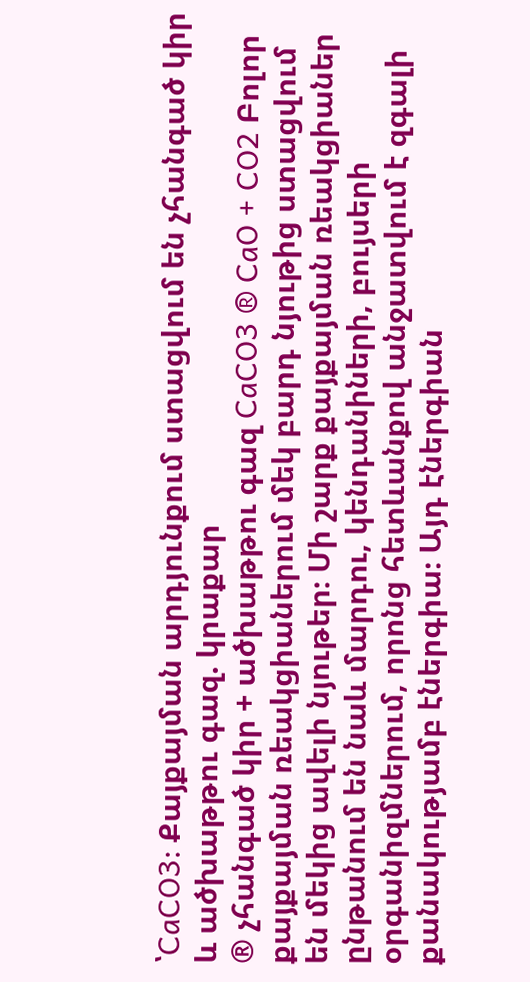՝CaCO3: Քայքայման արդյունքում ստացվում են չհանգած կիր և ածխաթթու գազ. կրաքար
® չհանգած կիր + ածխաթթու գազ CaCO3 ® CaO + CO2 Բոլոր քայքայման ռեակցիաներում մեկ բարդ նյութից ստացվում են մեկից ավելի նյութեր։ Մի շարք քայքայման ռեակցիաներ ընթանում են նաև մարդու, կենդանիների, բույսերի օրգանիզմներում, որոնց հետևանքով անջատվում է զգալի քանակությամբ էներգիա։ Այդ էներգիան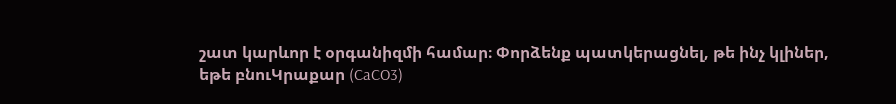շատ կարևոր է օրգանիզմի համար։ Փորձենք պատկերացնել, թե ինչ կլիներ,
եթե բնուԿրաքար (CaCO3)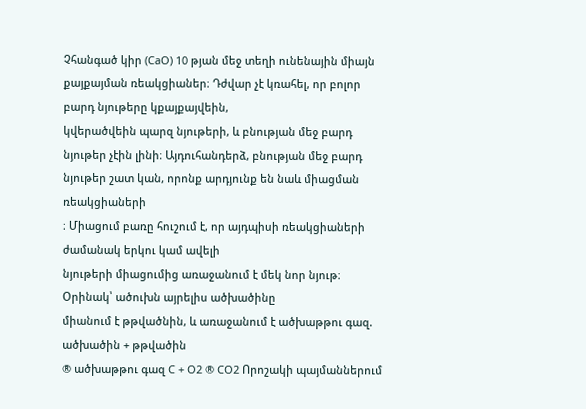Չհանգած կիր (CaO) 10 թյան մեջ տեղի ունենային միայն
քայքայման ռեակցիաներ։ Դժվար չէ կռահել, որ բոլոր բարդ նյութերը կքայքայվեին,
կվերածվեին պարզ նյութերի, և բնության մեջ բարդ նյութեր չէին լինի։ Այդուհանդերձ, բնության մեջ բարդ նյութեր շատ կան, որոնք արդյունք են նաև միացման ռեակցիաների
։ Միացում բառը հուշում է, որ այդպիսի ռեակցիաների ժամանակ երկու կամ ավելի
նյութերի միացումից առաջանում է մեկ նոր նյութ։ Օրինակ՝ ածուխն այրելիս ածխածինը
միանում է թթվածնին, և առաջանում է ածխաթթու գազ. ածխածին + թթվածին
® ածխաթթու գազ C + O2 ® CO2 Որոշակի պայմաններում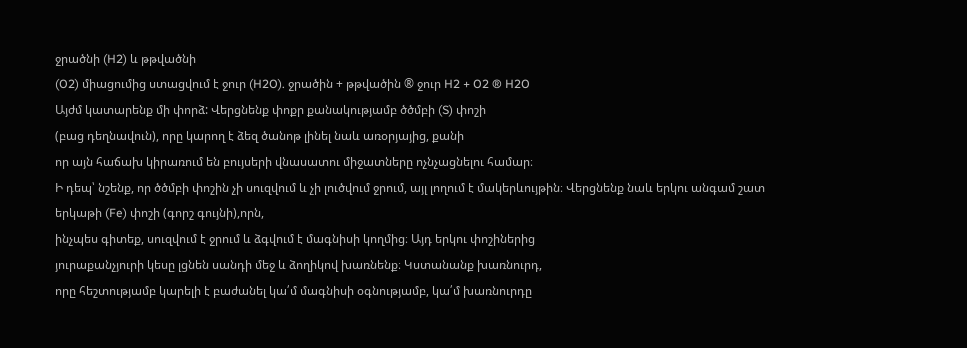ջրածնի (H2) և թթվածնի
(O2) միացումից ստացվում է ջուր (H2O). ջրածին + թթվածին ® ջուր H2 + O2 ® H2O
Այժմ կատարենք մի փորձ: Վերցնենք փոքր քանակությամբ ծծմբի (S) փոշի
(բաց դեղնավուն), որը կարող է ձեզ ծանոթ լինել նաև առօրյայից, քանի
որ այն հաճախ կիրառում են բույսերի վնասատու միջատները ոչնչացնելու համար։
Ի դեպ՝ նշենք, որ ծծմբի փոշին չի սուզվում և չի լուծվում ջրում, այլ լողում է մակերևույթին։ Վերցնենք նաև երկու անգամ շատ երկաթի (Fe) փոշի (գորշ գույնի),որն,
ինչպես գիտեք, սուզվում է ջրում և ձգվում է մագնիսի կողմից։ Այդ երկու փոշիներից
յուրաքանչյուրի կեսը լցնեն սանդի մեջ և ձողիկով խառնենք։ Կստանանք խառնուրդ,
որը հեշտությամբ կարելի է բաժանել կա՛մ մագնիսի օգնությամբ, կա՛մ խառնուրդը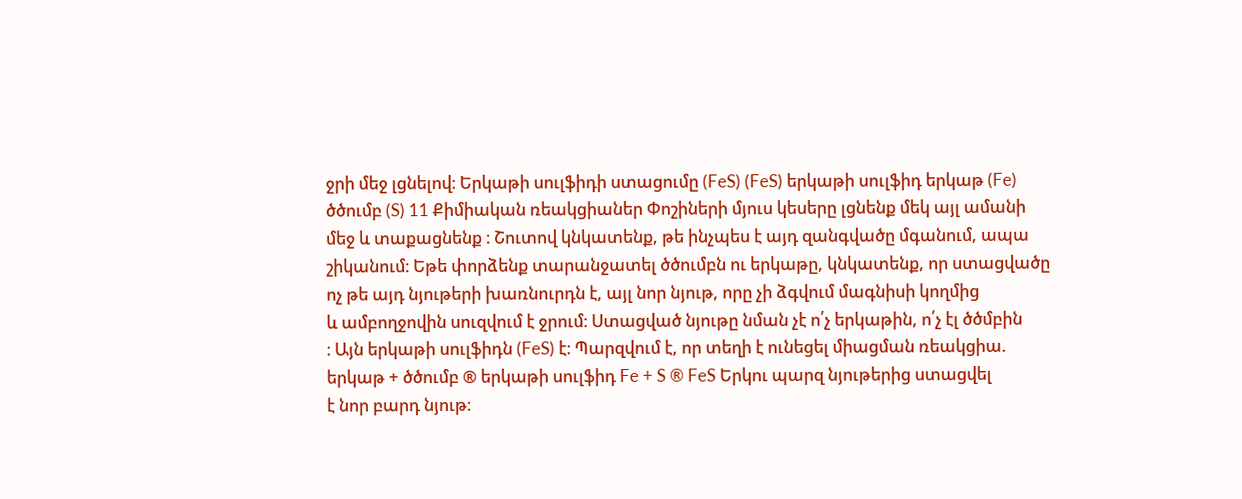ջրի մեջ լցնելով։ Երկաթի սուլֆիդի ստացումը (FeS) (FeS) երկաթի սուլֆիդ երկաթ (Fe)
ծծումբ (S) 11 Քիմիական ռեակցիաներ Փոշիների մյուս կեսերը լցնենք մեկ այլ ամանի
մեջ և տաքացնենք ։ Շուտով կնկատենք, թե ինչպես է այդ զանգվածը մգանում, ապա
շիկանում։ Եթե փորձենք տարանջատել ծծումբն ու երկաթը, կնկատենք, որ ստացվածը
ոչ թե այդ նյութերի խառնուրդն է, այլ նոր նյութ, որը չի ձգվում մագնիսի կողմից
և ամբողջովին սուզվում է ջրում։ Ստացված նյութը նման չէ ո՛չ երկաթին, ո՛չ էլ ծծմբին
։ Այն երկաթի սուլֆիդն (FeS) է։ Պարզվում է, որ տեղի է ունեցել միացման ռեակցիա.
երկաթ + ծծումբ ® երկաթի սուլֆիդ Fe + S ® FeS Երկու պարզ նյութերից ստացվել
է նոր բարդ նյութ։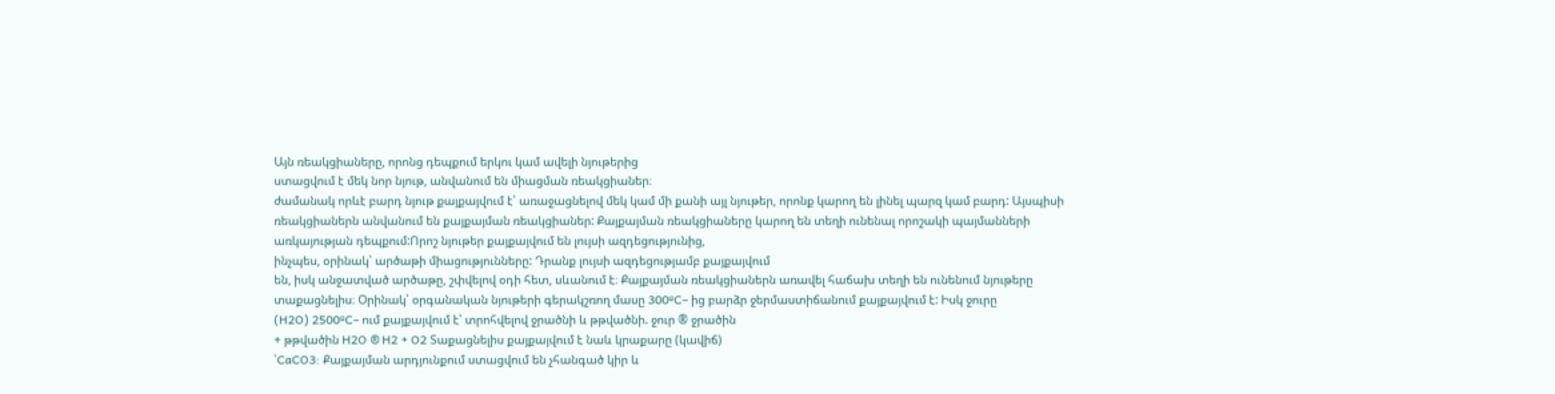Այն ռեակցիաները, որոնց դեպքում երկու կամ ավելի նյութերից
ստացվում է մեկ նոր նյութ, անվանում են միացման ռեակցիաներ։
ժամանակ որևէ բարդ նյութ քայքայվում է՝ առաջացնելով մեկ կամ մի քանի այլ նյութեր, որոնք կարող են լինել պարզ կամ բարդ: Այսպիսի ռեակցիաներն անվանում են քայքայման ռեակցիաներ: Քայքայման ռեակցիաները կարող են տեղի ունենալ որոշակի պայմանների առկայության դեպքում:Որոշ նյութեր քայքայվում են լույսի ազդեցությունից,
ինչպես, օրինակ՝ արծաթի միացությունները: Դրանք լույսի ազդեցությամբ քայքայվում
են, իսկ անջատված արծաթը, շփվելով օդի հետ, սևանում է։ Քայքայման ռեակցիաներն առավել հաճախ տեղի են ունենում նյութերը տաքացնելիս։ Օրինակ՝ օրգանական նյութերի գերակշռող մասը 300ºC– ից բարձր ջերմաստիճանում քայքայվում է: Իսկ ջուրը
(H2O) 2500ºC– ում քայքայվում է՝ տրոհվելով ջրածնի և թթվածնի. ջուր ® ջրածին
+ թթվածին H2O ® H2 + O2 Տաքացնելիս քայքայվում է նաև կրաքարը (կավիճ)
՝CaCO3: Քայքայման արդյունքում ստացվում են չհանգած կիր և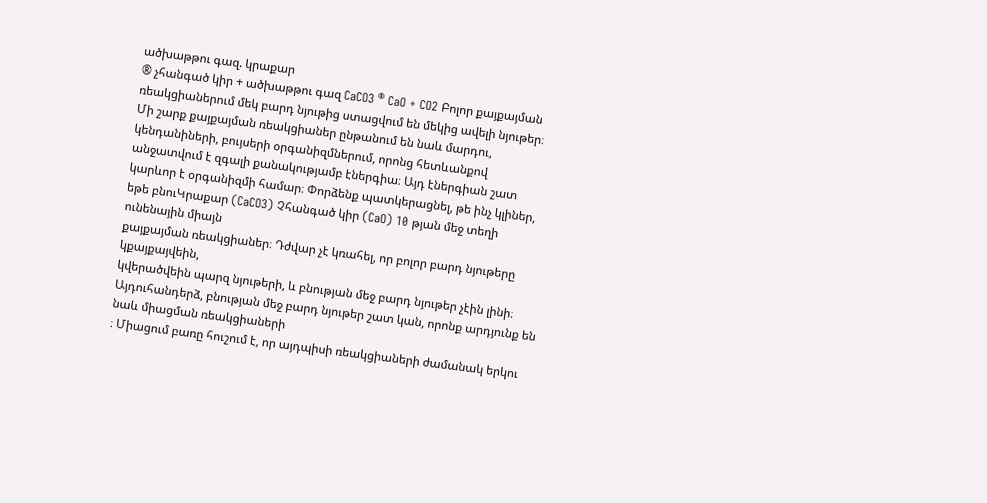ածխաթթու գազ. կրաքար
® չհանգած կիր + ածխաթթու գազ CaCO3 ® CaO + CO2 Բոլոր քայքայման ռեակցիաներում մեկ բարդ նյութից ստացվում են մեկից ավելի նյութեր։ Մի շարք քայքայման ռեակցիաներ ընթանում են նաև մարդու, կենդանիների, բույսերի օրգանիզմներում, որոնց հետևանքով անջատվում է զգալի քանակությամբ էներգիա։ Այդ էներգիան շատ կարևոր է օրգանիզմի համար։ Փորձենք պատկերացնել, թե ինչ կլիներ,
եթե բնուԿրաքար (CaCO3) Չհանգած կիր (CaO) 10 թյան մեջ տեղի ունենային միայն
քայքայման ռեակցիաներ։ Դժվար չէ կռահել, որ բոլոր բարդ նյութերը կքայքայվեին,
կվերածվեին պարզ նյութերի, և բնության մեջ բարդ նյութեր չէին լինի։ Այդուհանդերձ, բնության մեջ բարդ նյութեր շատ կան, որոնք արդյունք են նաև միացման ռեակցիաների
։ Միացում բառը հուշում է, որ այդպիսի ռեակցիաների ժամանակ երկու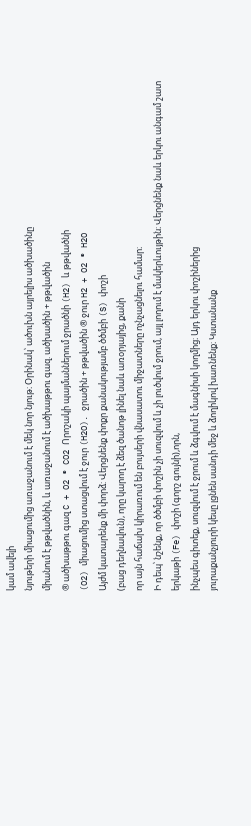կամ ավելի
նյութերի միացումից առաջանում է մեկ նոր նյութ։ Օրինակ՝ ածուխն այրելիս ածխածինը
միանում է թթվածնին, և առաջանում է ածխաթթու գազ. ածխածին + թթվածին
® ածխաթթու գազ C + O2 ® CO2 Որոշակի պայմաններում ջրածնի (H2) և թթվածնի
(O2) միացումից ստացվում է ջուր (H2O). ջրածին + թթվածին ® ջուր H2 + O2 ® H2O
Այժմ կատարենք մի փորձ: Վերցնենք փոքր քանակությամբ ծծմբի (S) փոշի
(բաց դեղնավուն), որը կարող է ձեզ ծանոթ լինել նաև առօրյայից, քանի
որ այն հաճախ կիրառում են բույսերի վնասատու միջատները ոչնչացնելու համար։
Ի դեպ՝ նշենք, որ ծծմբի փոշին չի սուզվում և չի լուծվում ջրում, այլ լողում է մակերևույթին։ Վերցնենք նաև երկու անգամ շատ երկաթի (Fe) փոշի (գորշ գույնի),որն,
ինչպես գիտեք, սուզվում է ջրում և ձգվում է մագնիսի կողմից։ Այդ երկու փոշիներից
յուրաքանչյուրի կեսը լցնեն սանդի մեջ և ձողիկով խառնենք։ Կստանանք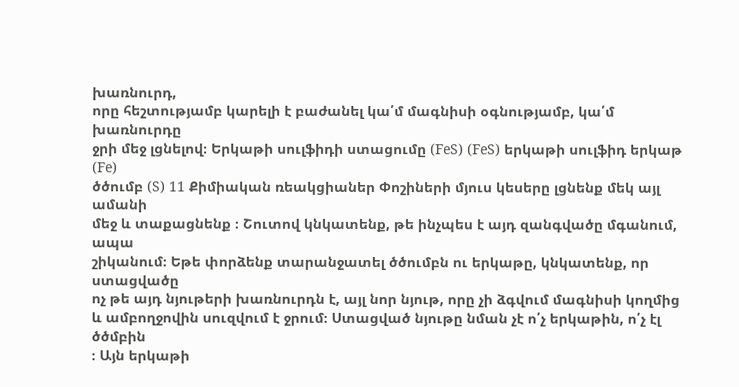խառնուրդ,
որը հեշտությամբ կարելի է բաժանել կա՛մ մագնիսի օգնությամբ, կա՛մ խառնուրդը
ջրի մեջ լցնելով։ Երկաթի սուլֆիդի ստացումը (FeS) (FeS) երկաթի սուլֆիդ երկաթ (Fe)
ծծումբ (S) 11 Քիմիական ռեակցիաներ Փոշիների մյուս կեսերը լցնենք մեկ այլ ամանի
մեջ և տաքացնենք ։ Շուտով կնկատենք, թե ինչպես է այդ զանգվածը մգանում, ապա
շիկանում։ Եթե փորձենք տարանջատել ծծումբն ու երկաթը, կնկատենք, որ ստացվածը
ոչ թե այդ նյութերի խառնուրդն է, այլ նոր նյութ, որը չի ձգվում մագնիսի կողմից
և ամբողջովին սուզվում է ջրում։ Ստացված նյութը նման չէ ո՛չ երկաթին, ո՛չ էլ ծծմբին
։ Այն երկաթի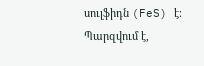սուլֆիդն (FeS) է։ Պարզվում է,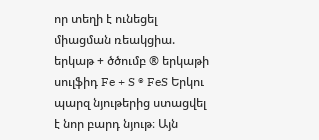որ տեղի է ունեցել միացման ռեակցիա.
երկաթ + ծծումբ ® երկաթի սուլֆիդ Fe + S ® FeS Երկու պարզ նյութերից ստացվել
է նոր բարդ նյութ։ Այն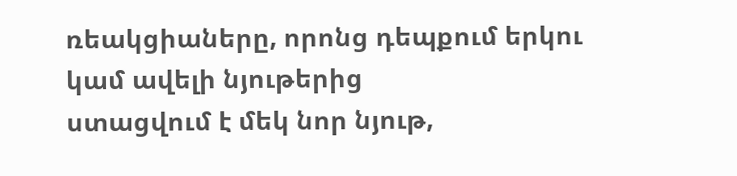ռեակցիաները, որոնց դեպքում երկու կամ ավելի նյութերից
ստացվում է մեկ նոր նյութ,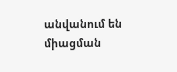անվանում են միացման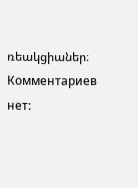ռեակցիաներ։
Комментариев нет: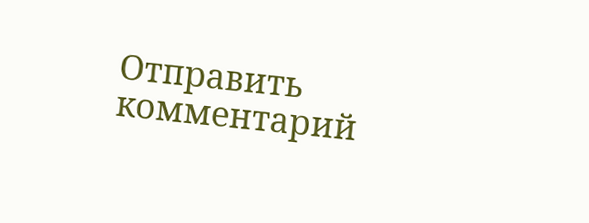Отправить комментарий